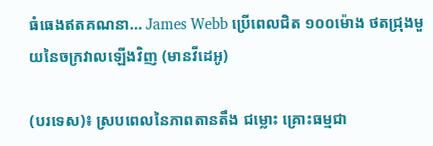ធំធេងឥតគណនា… James Webb ប្រើពេលជិត ១០០ម៉ោង ថតជ្រុងមួយនៃចក្រវាលឡើងវិញ (មានវីដេអូ)

(បរទេស)៖ ស្របពេលនៃភាពតានតឹង ជម្លោះ គ្រោះធម្មជា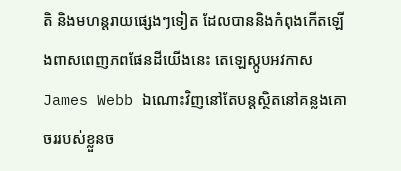តិ និងមហន្តរាយផ្សេងៗទៀត ដែលបាននិងកំពុងកើតឡើងពាសពេញភពផែនដីយើងនេះ តេឡេស្កូបអវកាស James Webb ឯណោះវិញនៅតែបន្តស្ថិតនៅគន្លងគោចររបស់ខ្លួនច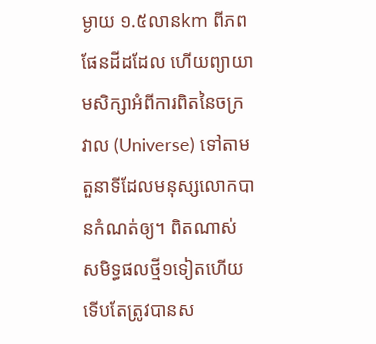ម្ងាយ ១.៥លានkm ពីភពផែនដីដដែល ហើយព្យាយាមសិក្សាអំពីការពិតនៃចក្រវាល (Universe) ទៅតាមតួនាទីដែលមនុស្សលោកបានកំណត់ឲ្យ។ ពិតណាស់ សមិទ្ធផលថ្មី១ទៀតហើយ ទើបតែត្រូវបានស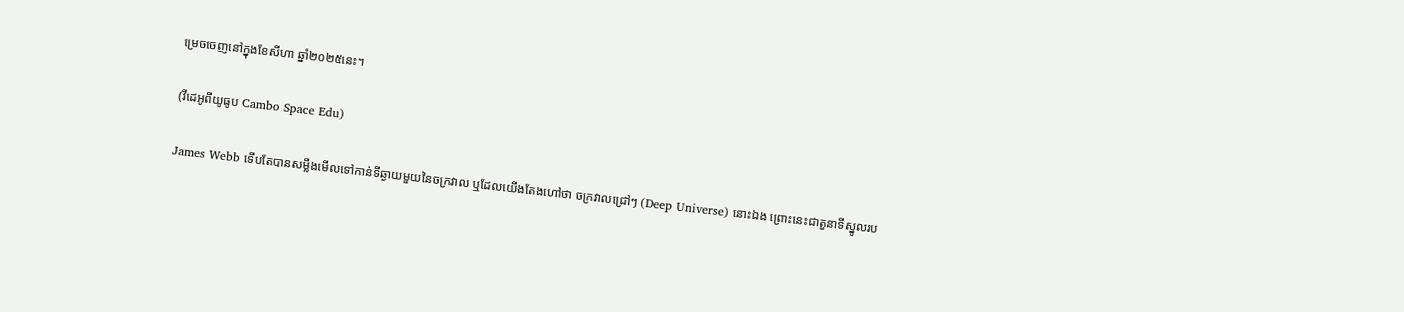ម្រេចចេញនៅក្នុងខែសីហា ឆ្នាំ២០២៥នេះ។

(វីដេអូពីយូធូប Cambo Space Edu)

James Webb ទើបតែបានសម្លឹងមើលទៅកាន់ទីឆ្ងាយមួយនៃចក្រវាល ឬដែលយើងតែងហៅថា ចក្រវាលជ្រៅៗ (Deep Universe) នោះឯង ព្រោះនេះជាតួនាទីស្នូលរប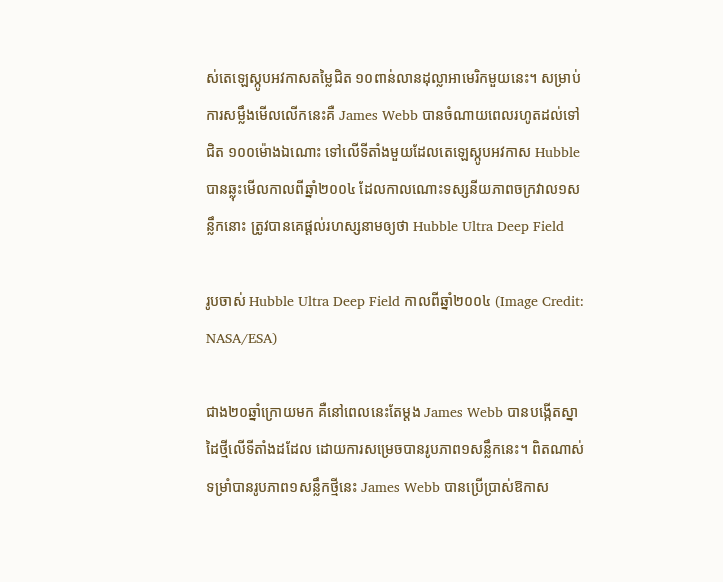ស់តេឡេស្កូបអវកាសតម្លៃជិត ១០ពាន់លានដុល្លាអាមេរិកមួយនេះ។ សម្រាប់ការសម្លឹងមើលលើកនេះគឺ James Webb បានចំណាយពេលរហូតដល់ទៅជិត ១០០ម៉ោងឯណោះ ទៅលើទីតាំងមួយដែលតេឡេស្កូបអវកាស Hubble បានឆ្លុះមើលកាលពីឆ្នាំ២០០៤ ដែលកាលណោះទស្សនីយភាពចក្រវាល១សន្លឹកនោះ ត្រូវបានគេផ្តល់រហស្សនាមឲ្យថា Hubble Ultra Deep Field

រូបចាស់ Hubble Ultra Deep Field កាលពីឆ្នាំ២០០៤ (Image Credit: NASA/ESA)

ជាង២០ឆ្នាំក្រោយមក គឺនៅពេលនេះតែម្តង James Webb បានបង្កើតស្នាដៃថ្មីលើទីតាំងដដែល ដោយការសម្រេចបានរូបភាព១សន្លឹកនេះ។ ពិតណាស់ ទម្រាំបានរូបភាព១សន្លឹកថ្មីនេះ James Webb បានប្រើប្រាស់ឱកាស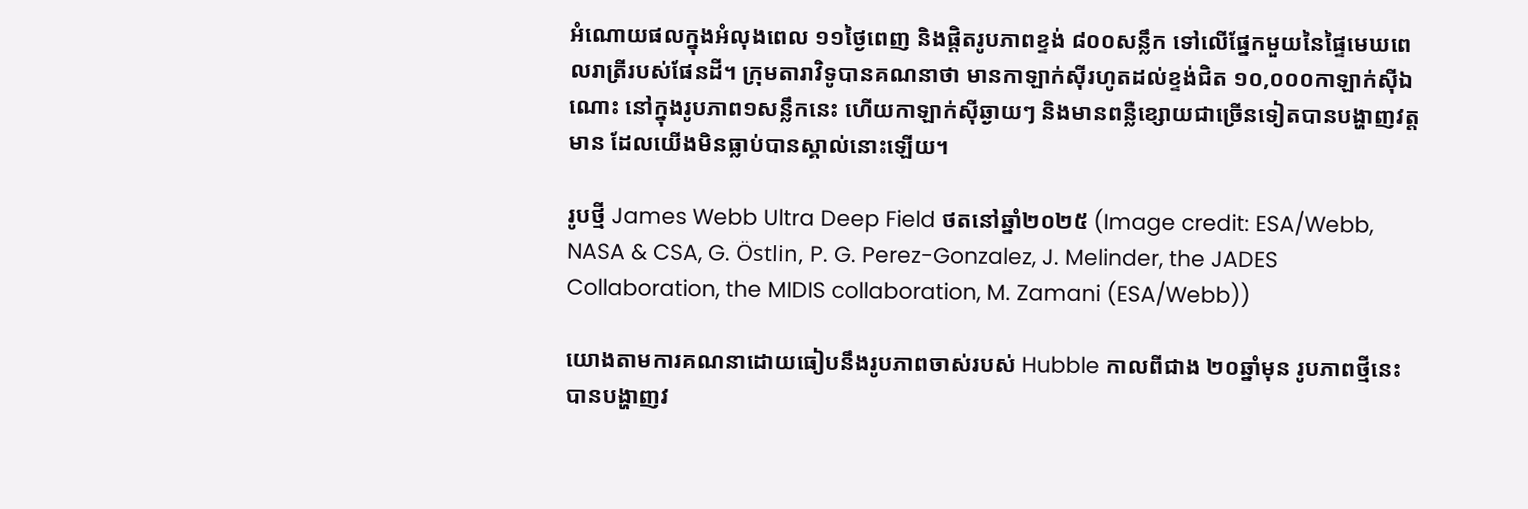អំណោយផលក្នុងអំលុងពេល ១១ថ្ងៃពេញ និងផ្តិតរូបភាពខ្ទង់ ៨០០សន្លឹក ទៅលើផ្នែកមួយនៃផ្ទៃមេឃពេលរាត្រីរបស់ផែនដី។ ក្រុមតារាវិទូបានគណនាថា មានកាឡាក់ស៊ីរហូតដល់ខ្ទង់ជិត ១០,០០០កាឡាក់ស៊ីឯណោះ នៅក្នុងរូបភាព១សន្លឹកនេះ ហើយកាឡាក់ស៊ីឆ្ងាយៗ និងមានពន្លឺខ្សោយជាច្រើនទៀតបានបង្ហាញវត្តមាន ដែលយើងមិនធ្លាប់បានស្គាល់នោះឡើយ។

រូបថ្មី James Webb Ultra Deep Field ថតនៅឆ្នាំ២០២៥ (Image credit: ESA/Webb, NASA & CSA, G. Östlin, P. G. Perez-Gonzalez, J. Melinder, the JADES Collaboration, the MIDIS collaboration, M. Zamani (ESA/Webb))

យោងតាមការគណនាដោយធៀបនឹងរូបភាពចាស់របស់ Hubble កាលពីជាង ២០ឆ្នាំមុន រូបភាពថ្មីនេះបានបង្ហាញវ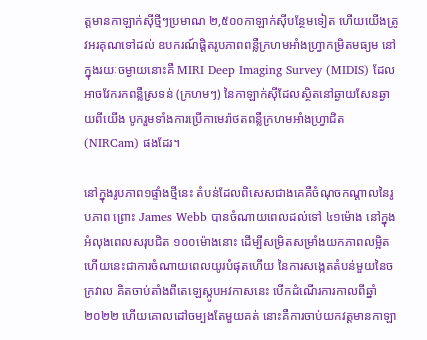ត្តមានកាឡាក់ស៊ីថ្មីៗប្រមាណ ២,៥០០កាឡាក់ស៊ីបន្ថែមទៀត ហើយយើងត្រូវអរគុណទៅដល់ ឧបករណ៍ផ្តិតរូបភាពពន្លឺក្រហមអាំងហ្វ្រាកម្រិតមធ្យម នៅក្នុងរយៈចម្ងាយនោះគឺ MIRI Deep Imaging Survey (MIDIS) ដែលអាចវែករកពន្លឺស្រទន់ (ក្រហមៗ) នៃកាឡាក់ស៊ីដែលស្ថិតនៅឆ្ងាយសែនឆ្ងាយពីយើង បូករួមទាំងការប្រើកាមេរ៉ាថតពន្លឺក្រហមអាំងហ្វ្រាជិត (NIRCam) ផងដែរ។

នៅក្នុងរូបភាព១ផ្ទាំងថ្មីនេះ តំបន់ដែលពិសេសជាងគេគឺចំណុចកណ្តាលនៃរូបភាព ព្រោះ James Webb បានចំណាយពេលដល់ទៅ ៤១ម៉ោង នៅក្នុងអំលុងពេលសរុបជិត ១០០ម៉ោងនោះ ដើម្បីសម្រិតសម្រាំងយកភាពលម្អិត ហើយនេះជាការចំណាយពេលយូរបំផុតហើយ នៃការសង្កេតតំបន់មួយនៃចក្រវាល គិតចាប់តាំងពីតេឡេស្កូបអវកាសនេះ បើកដំណើរការកាលពីឆ្នាំ២០២២ ហើយគោលដៅចម្បងតែមួយគត់ នោះគឺការចាប់យកវត្តមានកាឡា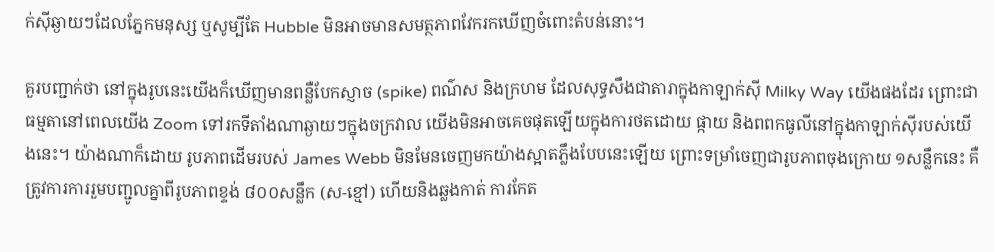ក់ស៊ីឆ្ងាយៗដែលភ្នែកមនុស្ស ឬសូម្បីតែ Hubble មិនអាចមានសមត្ថភាពវែករកឃើញចំពោះតំបន់នោះ។

គួរបញ្ជាក់ថា នៅក្នុងរូបនេះយើងក៏ឃើញមានពន្លឺបែកស្ញាច (spike) ពណ៌ស និងក្រហម ដែលសុទ្ធសឹងជាតារាក្នុងកាឡាក់ស៊ី Milky Way យើងផងដែរ ព្រោះជាធម្មតានៅពេលយើង Zoom ទៅរកទីតាំងណាឆ្ងាយៗក្នុងចក្រវាល យើងមិនអាចគេចផុតឡើយក្នុងការថតដោយ ផ្កាយ និងពពកធូលីនៅក្នុងកាឡាក់ស៊ីរបស់យើងនេះ។ យ៉ាងណាក៏ដោយ រូបភាពដើមរបស់ James Webb មិនមែនចេញមកយ៉ាងស្អាតភ្លឹងបែបនេះឡើយ ព្រោះទម្រាំចេញជារូបភាពចុងក្រោយ ១សន្លឹកនេះ គឺត្រូវការការរួមបញ្ជូលគ្នាពីរូបភាពខ្ទង់ ៨០០សន្លឹក (ស-ខ្មៅ) ហើយនិងឆ្លងកាត់ ការកែត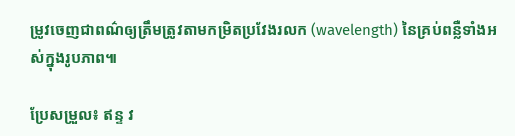ម្រូវចេញជាពណ៌ឲ្យត្រឹមត្រូវតាមកម្រិតប្រវែងរលក (wavelength) នៃគ្រប់ពន្លឺទាំងអស់ក្នុងរូបភាព៕

ប្រែសម្រួល៖ ឥន្ទ វ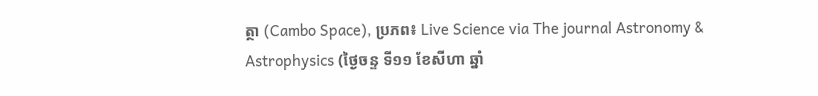ត្ថា (Cambo Space), ប្រភព៖ Live Science via The journal Astronomy & Astrophysics (ថ្ងៃចន្ទ ទី១១ ខែសីហា ឆ្នាំ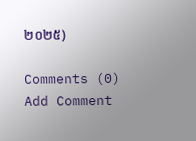២០២៥)

Comments (0)
Add Comment